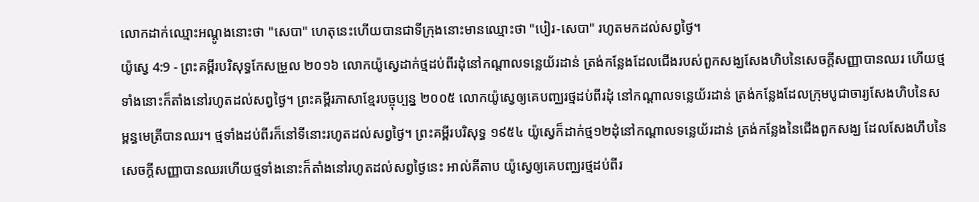លោកដាក់ឈ្មោះអណ្តូងនោះថា "សេបា" ហេតុនេះហើយបានជាទីក្រុងនោះមានឈ្មោះថា "បៀរ-សេបា" រហូតមកដល់សព្វថ្ងៃ។
យ៉ូស្វេ 4:9 - ព្រះគម្ពីរបរិសុទ្ធកែសម្រួល ២០១៦ លោកយ៉ូស្វេដាក់ថ្មដប់ពីរដុំនៅកណ្ដាលទន្លេយ័រដាន់ ត្រង់កន្លែងដែលជើងរបស់ពួកសង្ឃសែងហិបនៃសេចក្ដីសញ្ញាបានឈរ ហើយថ្មទាំងនោះក៏តាំងនៅរហូតដល់សព្វថ្ងៃ។ ព្រះគម្ពីរភាសាខ្មែរបច្ចុប្បន្ន ២០០៥ លោកយ៉ូស្វេឲ្យគេបញ្ឈរថ្មដប់ពីរដុំ នៅកណ្ដាលទន្លេយ័រដាន់ ត្រង់កន្លែងដែលក្រុមបូជាចារ្យសែងហិបនៃសម្ពន្ធមេត្រីបានឈរ។ ថ្មទាំងដប់ពីរក៏នៅទីនោះរហូតដល់សព្វថ្ងៃ។ ព្រះគម្ពីរបរិសុទ្ធ ១៩៥៤ យ៉ូស្វេក៏ដាក់ថ្ម១២ដុំនៅកណ្តាលទន្លេយ័រដាន់ ត្រង់កន្លែងនៃជើងពួកសង្ឃ ដែលសែងហឹបនៃសេចក្ដីសញ្ញាបានឈរហើយថ្មទាំងនោះក៏តាំងនៅរហូតដល់សព្វថ្ងៃនេះ អាល់គីតាប យ៉ូស្វេឲ្យគេបញ្ឈរថ្មដប់ពីរ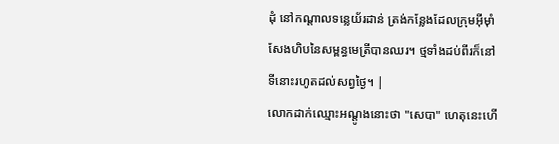ដុំ នៅកណ្តាលទន្លេយ័រដាន់ ត្រង់កន្លែងដែលក្រុមអ៊ីមុាំសែងហិបនៃសម្ពន្ធមេត្រីបានឈរ។ ថ្មទាំងដប់ពីរក៏នៅទីនោះរហូតដល់សព្វថ្ងៃ។ |
លោកដាក់ឈ្មោះអណ្តូងនោះថា "សេបា" ហេតុនេះហើ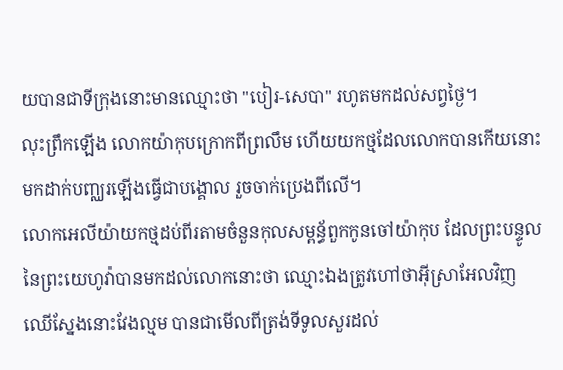យបានជាទីក្រុងនោះមានឈ្មោះថា "បៀរ-សេបា" រហូតមកដល់សព្វថ្ងៃ។
លុះព្រឹកឡើង លោកយ៉ាកុបក្រោកពីព្រលឹម ហើយយកថ្មដែលលោកបានកើយនោះ មកដាក់បញ្ឈរឡើងធ្វើជាបង្គោល រួចចាក់ប្រេងពីលើ។
លោកអេលីយ៉ាយកថ្មដប់ពីរតាមចំនួនកុលសម្ពន័្ធពួកកូនចៅយ៉ាកុប ដែលព្រះបន្ទូលនៃព្រះយេហូវ៉ាបានមកដល់លោកនោះថា ឈ្មោះឯងត្រូវហៅថាអ៊ីស្រាអែលវិញ
ឈើស្នែងនោះវែងល្មម បានជាមើលពីត្រង់ទីទូលសួរដល់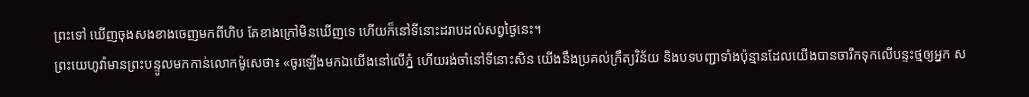ព្រះទៅ ឃើញចុងសងខាងចេញមកពីហិប តែខាងក្រៅមិនឃើញទេ ហើយក៏នៅទីនោះដរាបដល់សព្វថ្ងៃនេះ។
ព្រះយេហូវ៉ាមានព្រះបន្ទូលមកកាន់លោកម៉ូសេថា៖ «ចូរឡើងមកឯយើងនៅលើភ្នំ ហើយរង់ចាំនៅទីនោះសិន យើងនឹងប្រគល់ក្រឹត្យវិន័យ និងបទបញ្ជាទាំងប៉ុន្មានដែលយើងបានចារឹកទុកលើបន្ទះថ្មឲ្យអ្នក ស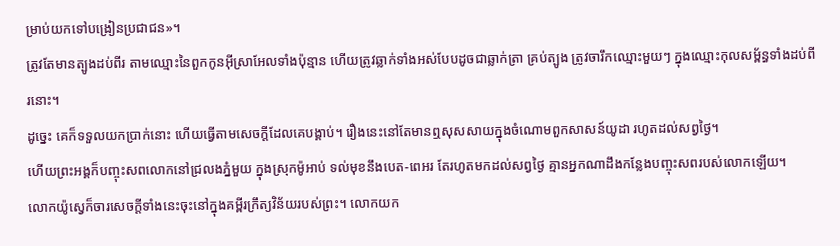ម្រាប់យកទៅបង្រៀនប្រជាជន»។
ត្រូវតែមានត្បូងដប់ពីរ តាមឈ្មោះនៃពួកកូនអ៊ីស្រាអែលទាំងប៉ុន្មាន ហើយត្រូវឆ្លាក់ទាំងអស់បែបដូចជាឆ្លាក់ត្រា គ្រប់ត្បូង ត្រូវចារឹកឈ្មោះមួយៗ ក្នុងឈ្មោះកុលសម្ព័ន្ធទាំងដប់ពីរនោះ។
ដូច្នេះ គេក៏ទទួលយកប្រាក់នោះ ហើយធ្វើតាមសេចក្ដីដែលគេបង្គាប់។ រឿងនេះនៅតែមានឮសុសសាយក្នុងចំណោមពួកសាសន៍យូដា រហូតដល់សព្វថ្ងៃ។
ហើយព្រះអង្គក៏បញ្ចុះសពលោកនៅជ្រលងភ្នំមួយ ក្នុងស្រុកម៉ូអាប់ ទល់មុខនឹងបេត-ពេអរ តែរហូតមកដល់សព្វថ្ងៃ គ្មានអ្នកណាដឹងកន្លែងបញ្ចុះសពរបស់លោកឡើយ។
លោកយ៉ូស្វេក៏ចារសេចក្ដីទាំងនេះចុះនៅក្នុងគម្ពីរក្រឹត្យវិន័យរបស់ព្រះ។ លោកយក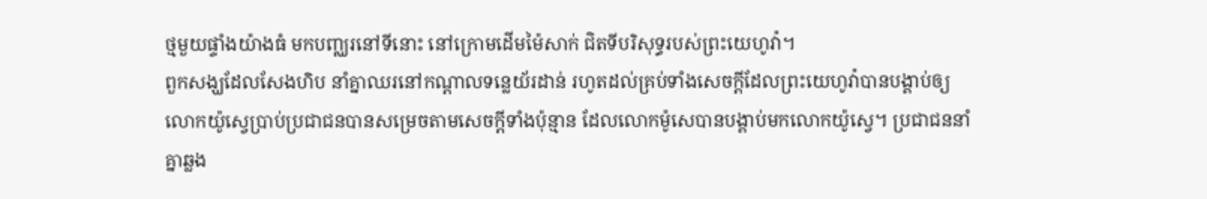ថ្មមួយផ្ទាំងយ៉ាងធំ មកបញ្ឈរនៅទីនោះ នៅក្រោមដើមម៉ៃសាក់ ជិតទីបរិសុទ្ធរបស់ព្រះយេហូវ៉ា។
ពួកសង្ឃដែលសែងហិប នាំគ្នាឈរនៅកណ្ដាលទន្លេយ័រដាន់ រហូតដល់គ្រប់ទាំងសេចក្ដីដែលព្រះយេហូវ៉ាបានបង្គាប់ឲ្យលោកយ៉ូស្វេប្រាប់ប្រជាជនបានសម្រេចតាមសេចក្ដីទាំងប៉ុន្មាន ដែលលោកម៉ូសេបានបង្គាប់មកលោកយ៉ូស្វេ។ ប្រជាជននាំគ្នាឆ្លង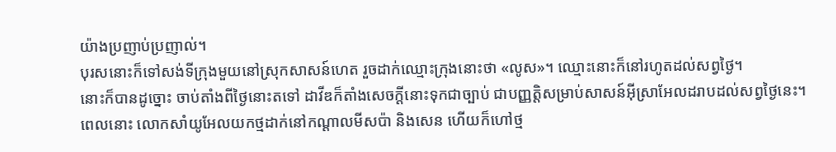យ៉ាងប្រញាប់ប្រញាល់។
បុរសនោះក៏ទៅសង់ទីក្រុងមួយនៅស្រុកសាសន៍ហេត រួចដាក់ឈ្មោះក្រុងនោះថា «លូស»។ ឈ្មោះនោះក៏នៅរហូតដល់សព្វថ្ងៃ។
នោះក៏បានដូច្នោះ ចាប់តាំងពីថ្ងៃនោះតទៅ ដាវីឌក៏តាំងសេចក្ដីនោះទុកជាច្បាប់ ជាបញ្ញត្តិសម្រាប់សាសន៍អ៊ីស្រាអែលដរាបដល់សព្វថ្ងៃនេះ។
ពេលនោះ លោកសាំយូអែលយកថ្មដាក់នៅកណ្ដាលមីសប៉ា និងសេន ហើយក៏ហៅថ្ម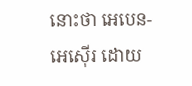នោះថា អេបេន-អេស៊ើរ ដោយ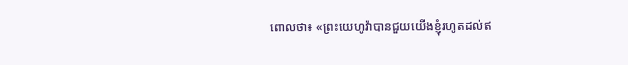ពោលថា៖ «ព្រះយេហូវ៉ាបានជួយយើងខ្ញុំរហូតដល់ឥ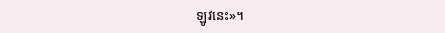ឡូវនេះ»។